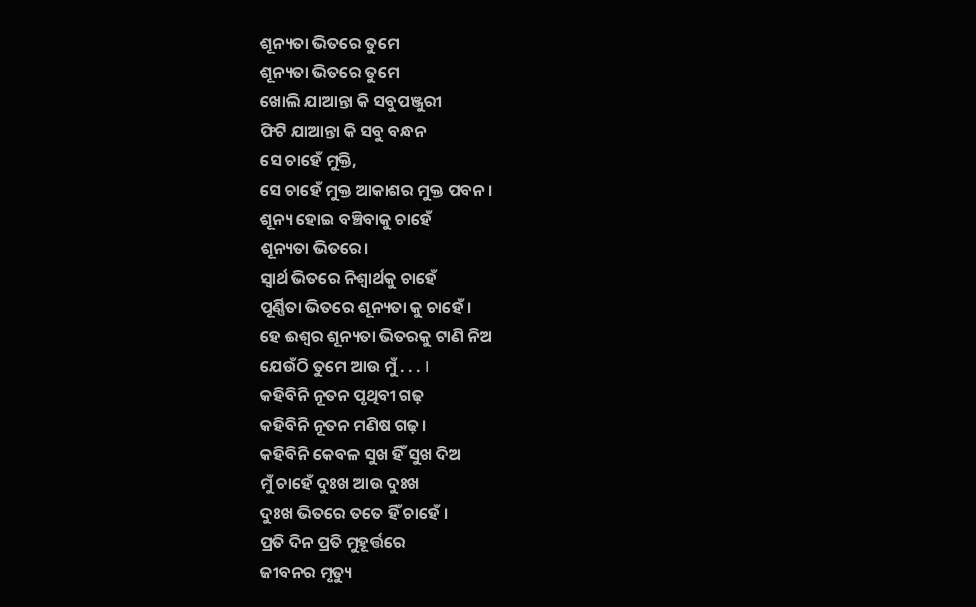ଶୂନ୍ୟତା ଭିତରେ ତୁମେ
ଶୂନ୍ୟତା ଭିତରେ ତୁମେ
ଖୋଲି ଯାଆନ୍ତା କି ସବୁପଞ୍ଜୁରୀ
ଫିଟି ଯାଆନ୍ତା କି ସବୁ ବନ୍ଧନ
ସେ ଚାହେଁ ମୁକ୍ତି,
ସେ ଚାହେଁ ମୁକ୍ତ ଆକାଶର ମୁକ୍ତ ପବନ ।
ଶୂନ୍ୟ ହୋଇ ବଞ୍ଚିବାକୁ ଚାହେଁ
ଶୂନ୍ୟତା ଭିତରେ।
ସ୍ଵାର୍ଥ ଭିତରେ ନିଶ୍ଵାର୍ଥକୁ ଚାହେଁ
ପୂର୍ଣ୍ଣିତା ଭିତରେ ଶୂନ୍ୟତା କୁ ଚାହେଁ ।
ହେ ଈଶ୍ଵର ଶୂନ୍ୟତା ଭିତରକୁ ଟାଣି ନିଅ
ଯେଉଁଠି ତୁମେ ଆଉ ମୁଁ . . . I
କହିବିନି ନୂତନ ପୃଥିବୀ ଗଢ଼
କହିବିନି ନୂତନ ମଣିଷ ଗଢ଼।
କହିବିନି କେବଳ ସୁଖ ହିଁ ସୁଖ ଦିଅ
ମୁଁ ଚାହେଁ ଦୁଃଖ ଆଉ ଦୁଃଖ
ଦୁଃଖ ଭିତରେ ତତେ ହିଁ ଚାହେଁ ।
ପ୍ରତି ଦିନ ପ୍ରତି ମୁହୂର୍ତ୍ତରେ
ଜୀବନର ମୃତ୍ୟୁ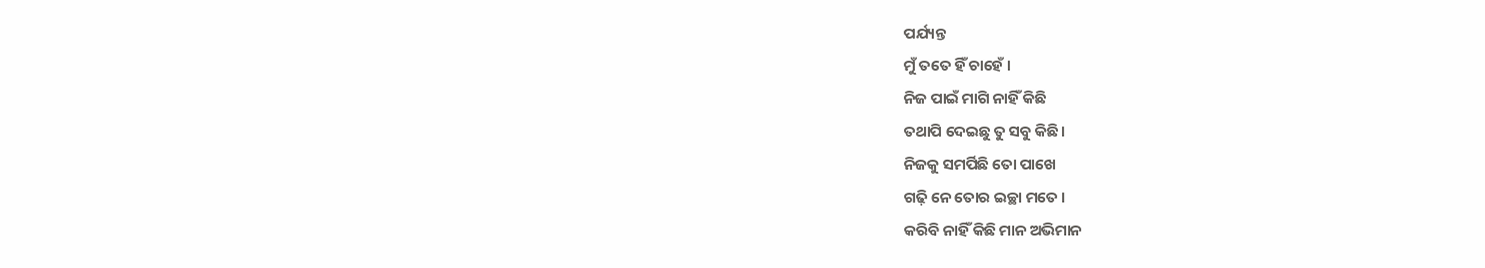ପର୍ଯ୍ୟନ୍ତ
ମୁଁ ତତେ ହିଁ ଚାହେଁ ।
ନିଜ ପାଇଁ ମାଗି ନାହିଁ କିଛି
ତଥାପି ଦେଇଛୁ ତୁ ସବୁ କିଛି।
ନିଜକୁ ସମର୍ପିଛି ତୋ ପାଖେ
ଗଢ଼ି ନେ ତୋର ଇଚ୍ଛା ମତେ ।
କରିବି ନାହିଁ କିଛି ମାନ ଅଭିମାନ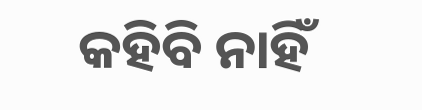କହିବି ନାହିଁ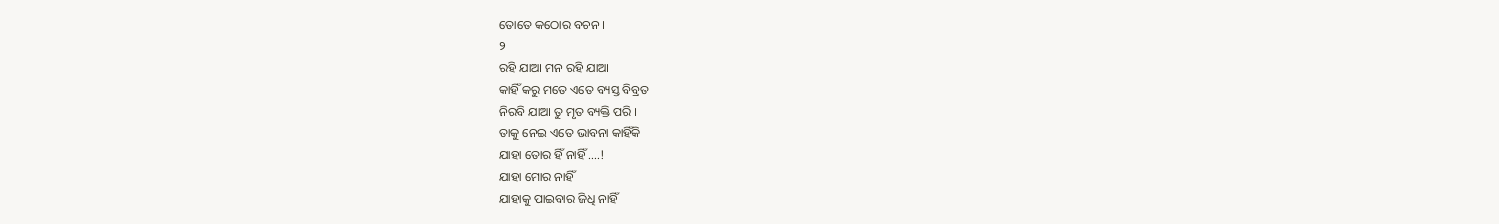ତୋତେ କଠୋର ବଚନ ।
୨
ରହି ଯାଆ ମନ ରହି ଯାଆ
କାହିଁ କରୁ ମତେ ଏତେ ବ୍ୟସ୍ତ ବିବ୍ରତ
ନିରବି ଯାଆ ତୁ ମୃତ ବ୍ୟକ୍ତି ପରି ।
ତାକୁ ନେଇ ଏତେ ଭାବନା କାହିଁକି
ଯାହା ତୋର ହିଁ ନାହିଁ ....!
ଯାହା ମୋର ନାହିଁ
ଯାହାକୁ ପାଇବାର ଜିଧି ନାହିଁ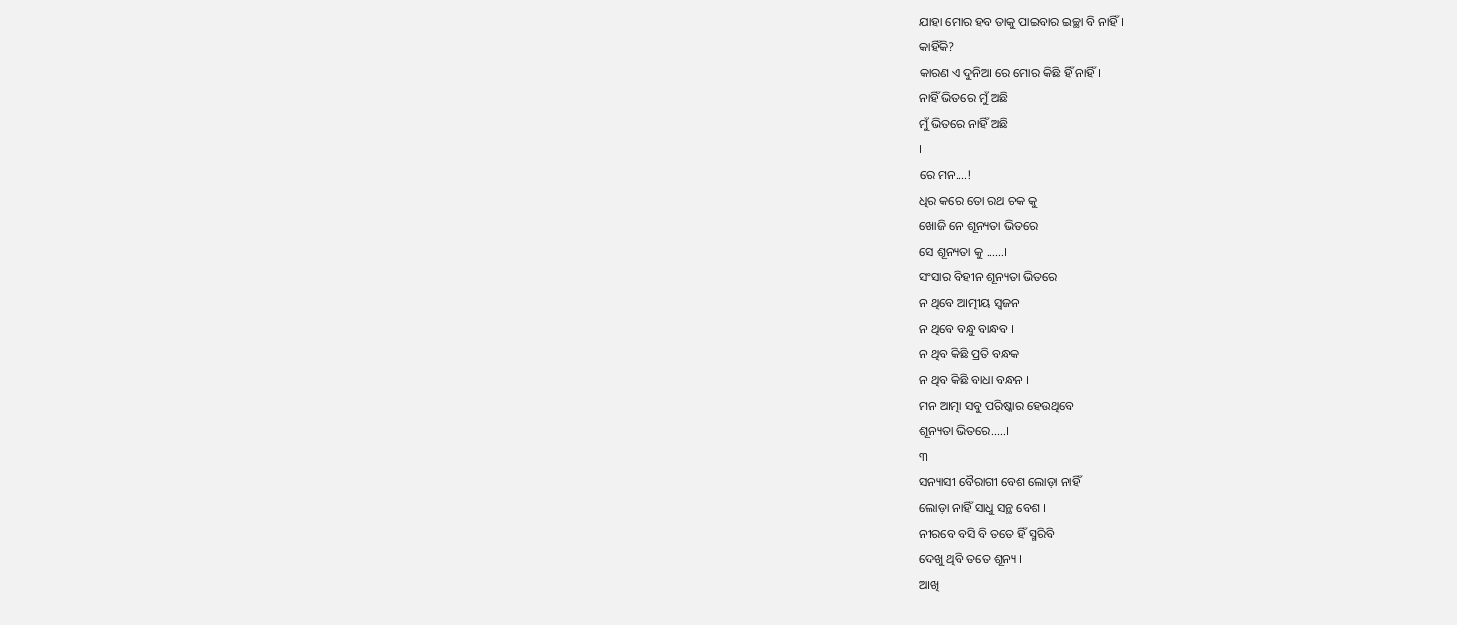ଯାହା ମୋର ହବ ତାକୁ ପାଇବାର ଇଚ୍ଛା ବି ନାହିଁ।
କାହିଁକି?
କାରଣ ଏ ଦୁନିଆ ରେ ମୋର କିଛି ହିଁ ନାହିଁ।
ନାହିଁ ଭିତରେ ମୁଁ ଅଛି
ମୁଁ ଭିତରେ ନାହିଁ ଅଛି
।
ରେ ମନ....!
ଧିର କରେ ତୋ ରଥ ଚକ କୁ
ଖୋଜି ନେ ଶୂନ୍ୟତା ଭିତରେ
ସେ ଶୂନ୍ୟତା କୁ ......।
ସଂସାର ବିହୀନ ଶୂନ୍ୟତା ଭିତରେ
ନ ଥିବେ ଆତ୍ମୀୟ ସ୍ୱଜନ
ନ ଥିବେ ବନ୍ଧୁ ବାନ୍ଧବ ।
ନ ଥିବ କିଛି ପ୍ରତି ବନ୍ଧକ
ନ ଥିବ କିଛି ବାଧା ବନ୍ଧନ ।
ମନ ଆତ୍ମା ସବୁ ପରିଷ୍କାର ହେଉଥିବେ
ଶୂନ୍ୟତା ଭିତରେ.....।
୩
ସନ୍ୟାସୀ ବୈରାଗୀ ବେଶ ଲୋଡ଼ା ନାହିଁ
ଲୋଡ଼ା ନାହିଁ ସାଧୁ ସନ୍ଥ ବେଶ ।
ନୀରବେ ବସି ବି ତତେ ହିଁ ସ୍ମରିବି
ଦେଖୁ ଥିବି ତତେ ଶୂନ୍ୟ ।
ଆଖି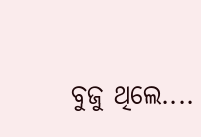ବୁଜୁ ଥିଲେ....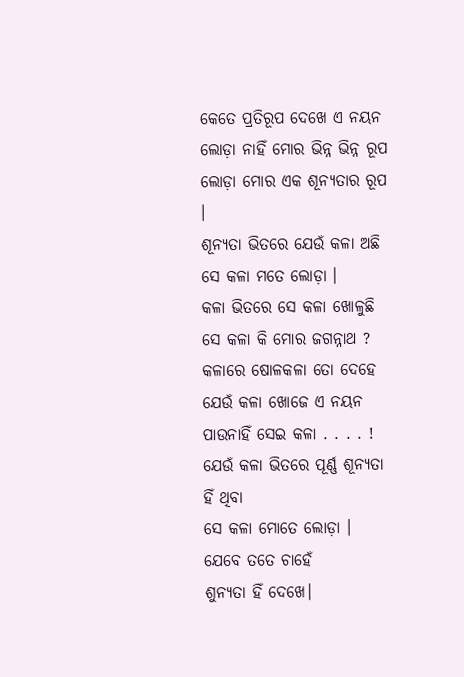କେତେ ପ୍ରତିରୂପ ଦେଖେ ଏ ନୟନ
ଲୋଡ଼ା ନାହିଁ ମୋର ଭିନ୍ନ ଭିନ୍ନ ରୂପ
ଲୋଡ଼ା ମୋର ଏକ ଶୂନ୍ୟତାର ରୂପ ।
ଶୂନ୍ୟତା ଭିତରେ ଯେଉଁ କଳା ଅଛି
ସେ କଳା ମତେ ଲୋଡ଼ା ।
କଳା ଭିତରେ ସେ କଳା ଖୋଳୁଛି
ସେ କଳା କି ମୋର ଜଗନ୍ନାଥ ?
କଳାରେ ଷୋଳକଳା ତୋ ଦେହେ
ଯେଉଁ କଳା ଖୋଜେ ଏ ନୟନ
ପାଉନାହିଁ ସେଇ କଳା . . . . !
ଯେଉଁ କଳା ଭିତରେ ପୂର୍ଣ୍ଣ ଶୂନ୍ୟତା ହିଁ ଥିବା
ସେ କଳା ମୋତେ ଲୋଡ଼ା ।
ଯେବେ ତତେ ଚାହେଁ
ଶୁନ୍ୟତା ହିଁ ଦେଖେ।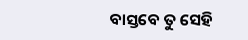ବାସ୍ତବେ ତୁ ସେହି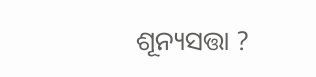ଶୂନ୍ୟସତ୍ତା ?